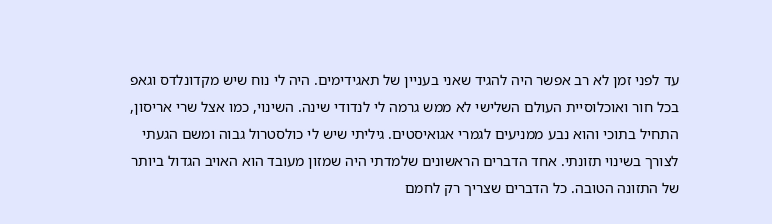עד לפני זמן לא רב אפשר היה להגיד שאני בעניין של תאגידימים. היה לי נוח שיש מקדונלדס וגאפ בכל חור ואוכלוסיית העולם השלישי לא ממש גרמה לי לנדודי שינה. השינוי, כמו אצל שרי אריסון, התחיל בתוכי והוא נבע ממניעים לגמרי אגואיסטים. גיליתי שיש לי כולסטרול גבוה ומשם הגעתי לצורך בשינוי תזונתי. אחד הדברים הראשונים שלמדתי היה שמזון מעובד הוא האויב הגדול ביותר של התזונה הטובה. כל הדברים שצריך רק לחמם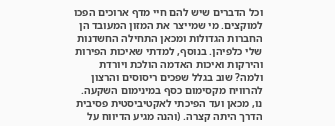וכל הדברים שיש להם חיי מדף ארוכים הפכו למוקצים. מי שמייצר את המזון המעובד הן החברות הגדולות ומכאן התחילה החשדנות שלי כלפיהן. בנוסף, למדתי שאיכות הפירות והירקות ואיכות האדמה הולכת ויורדת ולמה? שוב בגלל שפכים ריסוסים והרצון להרוויח מקסימום כסף במינימום השקעה. נו, מכאן ועד הפיכתי לאקטיביסטית פסיבית הדרך היתה קצרה. (והנה מגיע הדיווח על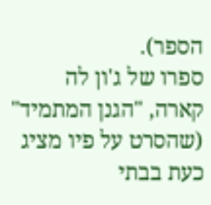הספר).
ספרו של ג'ון לה קארה, "הגנן המתמיד" (שהסרט על פיו מציג כעת בבתי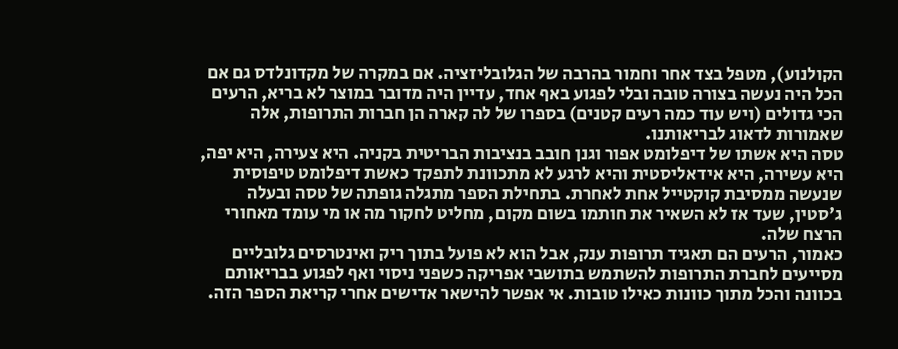הקולנוע), מטפל בצד אחר וחמור בהרבה של הגלובליזציה. אם במקרה של מקדונלדס גם אם הכל היה נעשה בצורה טובה ובלי לפגוע באף אחד, עדיין היה מדובר במוצר לא בריא, הרעים הכי גדולים (ויש עוד כמה רעים קטנים) בספרו של לה קארה הן חברות התרופות, אלה שאמורות לדאוג לבריאותנו.
טסה היא אשתו של דיפלומט אפור וגנן חובב בנציבות הבריטית בקניה. היא צעירה, היא יפה, היא עשירה, היא אידאליסטית והיא לרגע לא מתכוונת לתפקד כאשת דיפלומט טיפוסית שנעשה ממסיבת קוקטייל אחת לאחרת. בתחילת הספר מתגלה גופתה של טסה ובעלה ג'סטין, שעד אז לא השאיר את חותמו בשום מקום, מחליט לחקור מה או מי עומד מאחורי הרצח שלה.
כאמור, הרעים הם תאגיד תרופות ענק, אבל הוא לא פועל בתוך ריק ואינטרסים גלובליים מסייעים לחברת התרופות להשתמש בתושבי אפריקה כשפני ניסוי ואף לפגוע בבריאותם בכוונה והכל מתוך כוונות כאילו טובות. אי אפשר להישאר אדישים אחרי קריאת הספר הזה.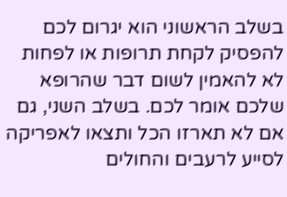בשלב הראשוני הוא יגרום לכם להפסיק לקחת תרופות או לפחות לא להאמין לשום דבר שהרופא שלכם אומר לכם. בשלב השני, גם אם לא תארזו הכל ותצאו לאפריקה לסייע לרעבים והחולים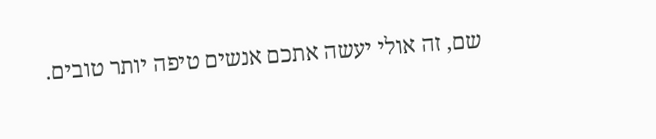שם, זה אולי יעשה אתכם אנשים טיפה יותר טובים.